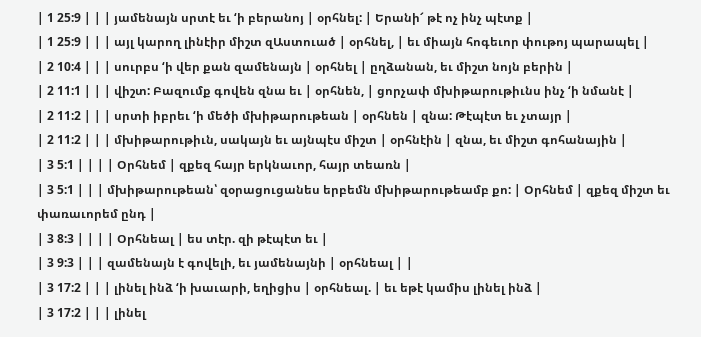| 1 25:9 | | | յամենայն սրտէ եւ ‘ի բերանոյ | օրհնել: | Երանի՜ թէ ոչ ինչ պէտք |
| 1 25:9 | | | այլ կարող լինէիր միշտ զԱստուած | օրհնել, | եւ միայն հոգեւոր փութոյ պարապել |
| 2 10:4 | | | սուրբս ‘ի վեր քան զամենայն | օրհնել | ըղձանան, եւ միշտ նոյն բերին |
| 2 11:1 | | | վիշտ: Բազումք գովեն զնա եւ | օրհնեն, | ցորչափ մխիթարութիւնս ինչ ‘ի նմանէ |
| 2 11:2 | | | սրտի իբրեւ ‘ի մեծի մխիթարութեան | օրհնեն | զնա: Թէպէտ եւ չտայր |
| 2 11:2 | | | մխիթարութիւն, սակայն եւ այնպէս միշտ | օրհնէին | զնա, եւ միշտ գոհանային |
| 3 5:1 | | | | Օրհնեմ | զքեզ հայր երկնաւոր, հայր տեառն |
| 3 5:1 | | | մխիթարութեան՝ զօրացուցանես երբեմն մխիթարութեամբ քո: | Օրհնեմ | զքեզ միշտ եւ փառաւորեմ ընդ |
| 3 8:3 | | | | Օրհնեալ | ես տէր. զի թէպէտ եւ |
| 3 9:3 | | | զամենայն է գովելի, եւ յամենայնի | օրհնեալ | |
| 3 17:2 | | | լինել ինձ ‘ի խաւարի, եղիցիս | օրհնեալ. | եւ եթէ կամիս լինել ինձ |
| 3 17:2 | | | լինել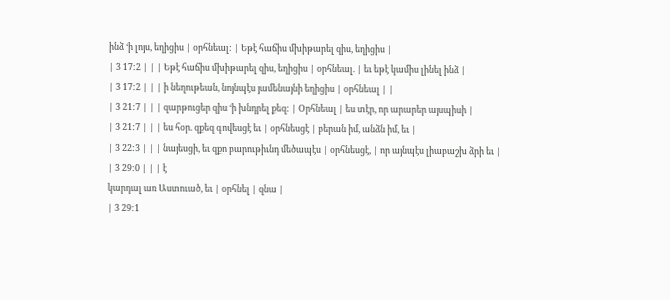ինձ ‘ի լոյս, եղիցիս | օրհնեալ: | Եթէ հաճիս մխիթարել զիս, եղիցիս |
| 3 17:2 | | | Եթէ հաճիս մխիթարել զիս, եղիցիս | օրհնեալ. | եւ եթէ կամիս լինել ինձ |
| 3 17:2 | | | ի նեղութեան, նոյնպէս յամենայնի եղիցիս | օրհնեալ | |
| 3 21:7 | | | զարթուցեր զիս ‘ի խնդրել քեզ: | Օրհնեալ | ես տէր, որ արարեր այսպիսի |
| 3 21:7 | | | ես հօր. զքեզ գովեսցէ եւ | օրհնեսցէ | բերան իմ, անձն իմ, եւ |
| 3 22:3 | | | նայեսցի, եւ զքո բարութիւնդ մեծապէս | օրհնեսցէ, | որ այնպէս լիաբաշխ ձրի եւ |
| 3 29:0 | | | է
կարդալ առ Աստուած, եւ | օրհնել | զնա |
| 3 29:1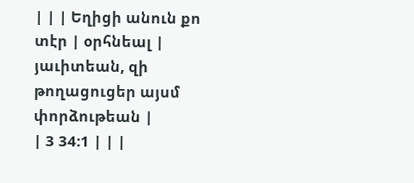| | | Եղիցի անուն քո տէր | օրհնեալ | յաւիտեան, զի թողացուցեր այսմ փորձութեան |
| 3 34:1 | | |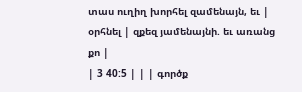տաս ուղիղ խորհել զամենայն, եւ | օրհնել | զքեզ յամենայնի. եւ առանց քո |
| 3 40:5 | | | գործք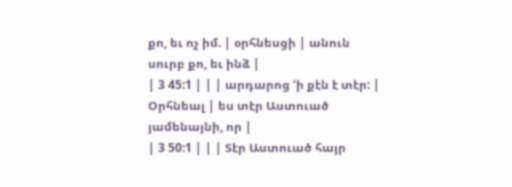քո, եւ ոչ իմ. | օրհնեսցի | անուն սուրբ քո, եւ ինձ |
| 3 45:1 | | | արդարոց ‘ի քէն է տէր: | Օրհնեալ | ես տէր Աստուած յամենայնի, որ |
| 3 50:1 | | | Տէր Աստուած հայր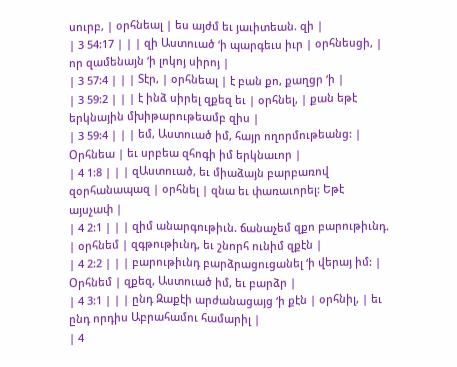սուրբ, | օրհնեալ | ես այժմ եւ յաւիտեան. զի |
| 3 54:17 | | | զի Աստուած ‘ի պարգեւս իւր | օրհնեսցի, | որ զամենայն ‘ի լոկոյ սիրոյ |
| 3 57:4 | | | Տէր, | օրհնեալ | է բան քո, քաղցր ‘ի |
| 3 59:2 | | | է ինձ սիրել զքեզ եւ | օրհնել, | քան եթէ երկնային մխիթարութեամբ զիս |
| 3 59:4 | | | եմ, Աստուած իմ, հայր ողորմութեանց: | Օրհնեա | եւ սրբեա զհոգի իմ երկնաւոր |
| 4 1:8 | | | զԱստուած, եւ միաձայն բարբառով զօրհանապազ | օրհնել | զնա եւ փառաւորել: Եթէ այսչափ |
| 4 2:1 | | | զիմ անարգութիւն. ճանաչեմ զքո բարութիւնդ. | օրհնեմ | զգթութիւնդ, եւ շնորհ ունիմ զքէն |
| 4 2:2 | | | բարութիւնդ բարձրացուցանել ‘ի վերայ իմ: | Օրհնեմ | զքեզ, Աստուած իմ, եւ բարձր |
| 4 3:1 | | | ընդ Զաքէի արժանացայց ‘ի քէն | օրհնիլ, | եւ ընդ որդիս Աբրահամու համարիլ |
| 4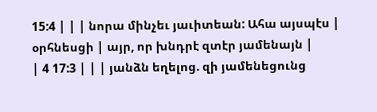15:4 | | | նորա մինչեւ յաւիտեան: Ահա այսպէս | օրհնեսցի | այր, որ խնդրէ զտէր յամենայն |
| 4 17:3 | | | յանձն եղելոց. զի յամենեցունց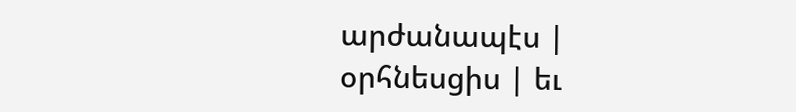արժանապէս | օրհնեսցիս | եւ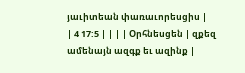յաւիտեան փառաւորեսցիս |
| 4 17:5 | | | | Օրհնեսցեն | զքեզ ամենայն ազգք եւ ազինք |